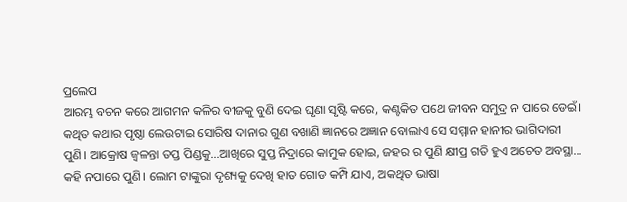ପ୍ରଲେପ
ଆରମ୍ଭ ବଚନ କରେ ଆଗମନ କଳିର ବୀଜକୁ ବୁଣି ଦେଇ ଘୃଣା ସୃଷ୍ଟି କରେ, କଣ୍ଟକିତ ପଥେ ଜୀବନ ସମୁଦ୍ର ନ ପାରେ ଡେଇଁ। କଥିତ କଥାର ପୃଷ୍ଠା ଲେଉଟାଇ ସୋରିଷ ଦାନାର ଗୁଣ ବଖାଣି ଜ୍ଞାନରେ ଅଜ୍ଞାନ ବୋଲାଏ ସେ ସମ୍ମାନ ହାନୀର ଭାଗିଦାରୀ ପୁଣି। ଆକ୍ରୋଷ ଜ୍ୱଳନ୍ତା ତପ୍ତ ପିଣ୍ଡକୁ...ଆଖିରେ ସୁପ୍ତ ନିଦ୍ରାରେ କାମୁକ ହୋଇ, ଜହର ର ପୁଣି କ୍ଷୀପ୍ର ଗତି ହୁଏ ଅଚେତ ଅବସ୍ଥା... କହି ନପାରେ ପୁଣି। ଲୋମ ଟାଙ୍କୁରା ଦୃଶ୍ୟକୁ ଦେଖି ହାତ ଗୋଡ କମ୍ପି ଯାଏ, ଅକଥିତ ଭାଷା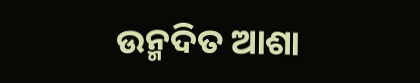ଉନ୍ମଦିତ ଆଶା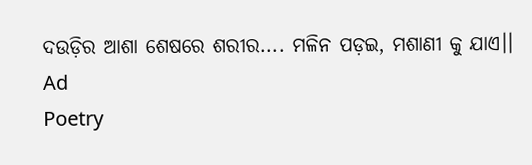ଦଉଡ଼ିର ଆଶା ଶେଷରେ ଶରୀର.... ମଳିନ ପଡ଼ଇ, ମଶାଣୀ କୁ ଯାଏ।।
Ad
Poetry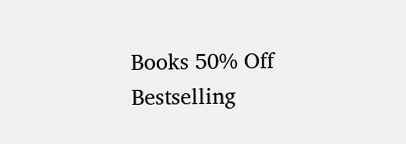Books 50% Off
Bestselling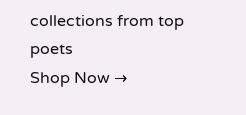collections from top poets
Shop Now →